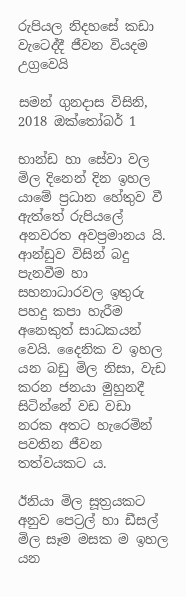රුපියල නිදහසේ කඩා වැටෙද්දී ජීවන වියදම උග්‍රවෙයි

සමන් ගුනදාස විසිනි, 2018 ඔක්තෝබර් 1

භාන්ඩ හා සේවා වල මිල දිනෙන් දින ඉහල යාමේ ප්‍රධාන හේතුව වී ඇත්තේ රුපියලේ අනවරත අවප්‍රමානය යි. ආන්ඩුව විසින් බදු පැනවීම හා සහනාධාරවල ඉතුරු පහදු කපා හැරීම අනෙකුත් සාධකයන් වෙයි. දෛනික ව ඉහල යන බඩු මිල නිසා, වැඩ කරන ජනයා මුහුනදී සිටින්නේ වඩ වඩා නරක අතට හැරෙමින් පවතින ජීවන තත්වයකට ය.

ඊනියා මිල සූත්‍රයකට අනුව පෙට්‍රල් හා ඩීසල් මිල සෑම මසක ම ඉහල යන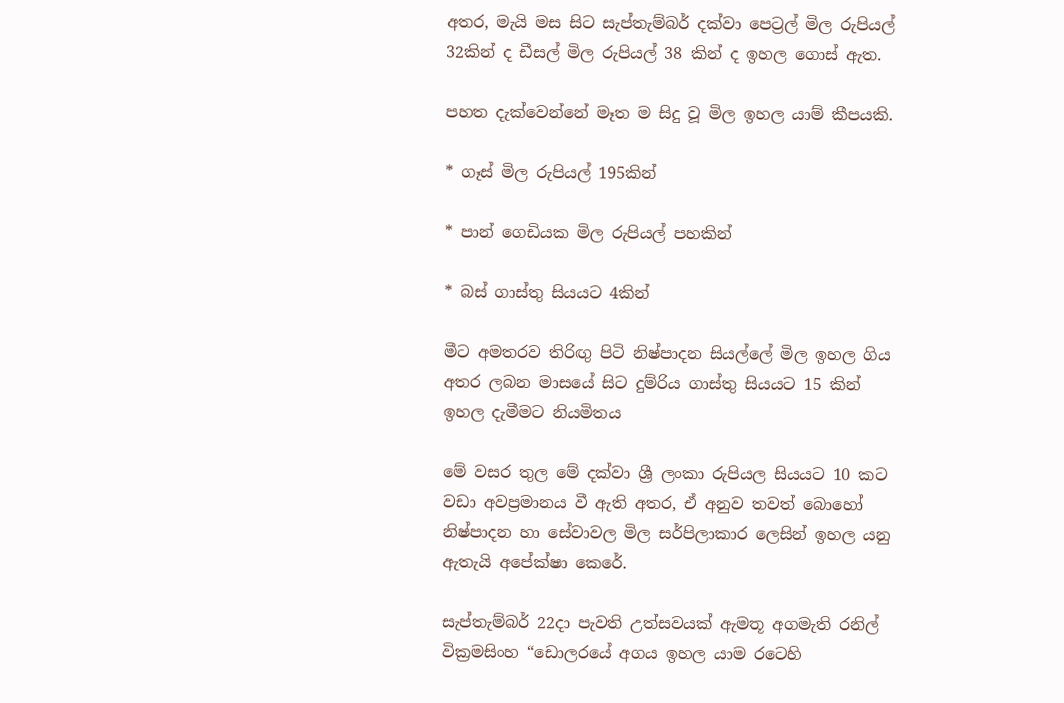අතර, මැයි මස සිට සැප්තැම්බර් දක්වා පෙට්‍රල් මිල රුපියල් 32කින් ද ඩීසල් මිල රුපියල් 38 කින් ද ඉහල ගොස් ඇත.

පහත දැක්වෙන්නේ මෑත ම සිදු වූ මිල ඉහල යාම් කීපයකි.

* ගෑස් මිල රුපියල් 195කින්

* පාන් ගෙඩියක මිල රුපියල් පහකින්

* බස් ගාස්තු සියයට 4කින්

මීට අමතරව තිරිඟු පිටි නිෂ්පාදන සියල්ලේ මිල ඉහල ගිය අතර ලබන මාසයේ සිට දුම්රිය ගාස්තු සියයට 15 කින් ඉහල දැමීමට නියමිතය

මේ වසර තුල මේ දක්වා ශ්‍රී ලංකා රුපියල සියයට 10 කට වඩා අවප්‍රමානය වී ඇති අතර, ඒ අනුව තවත් බොහෝ නිෂ්පාදන හා සේවාවල මිල සර්පිලාකාර ලෙසින් ඉහල යනු ඇතැයි අපේක්ෂා කෙරේ.

සැප්තැම්බර් 22දා පැවති උත්සවයක් ඇමතූ අගමැති රනිල් වික්‍රමසිංහ “ඩොලරයේ අගය ඉහල යාම රටෙහි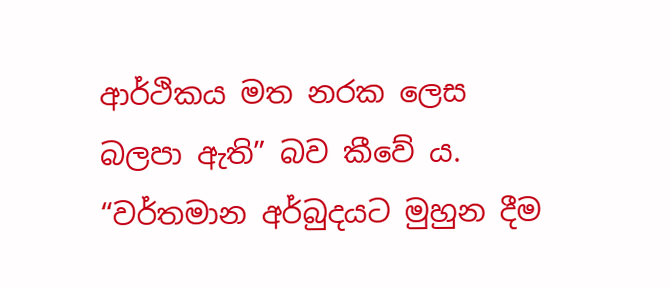ආර්ථිකය මත නරක ලෙස බලපා ඇති” බව කීවේ ය. “වර්තමාන අර්බුදයට මුහුන දීම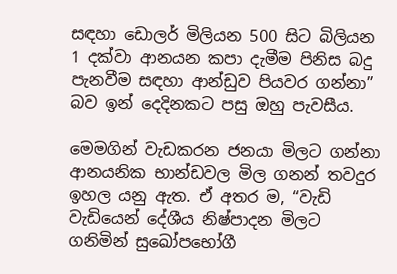සඳහා ඩොලර් මිලියන 500 සිට බිලියන 1 දක්වා ආනයන කපා දැමීම පිනිස බදු පැනවීම සඳහා ආන්ඩුව පියවර ගන්නා” බව ඉන් දෙදිනකට පසු ඔහු පැවසීය.

මෙමගින් වැඩකරන ජනයා මිලට ගන්නා ආනයනික භාන්ඩවල මිල ගනන් තවදුර ඉහල යනු ඇත. ඒ අතර ම, “වැඩි වැඩියෙන් දේශීය නිෂ්පාදන මිලට ගනිමින් සුඛෝපභෝගී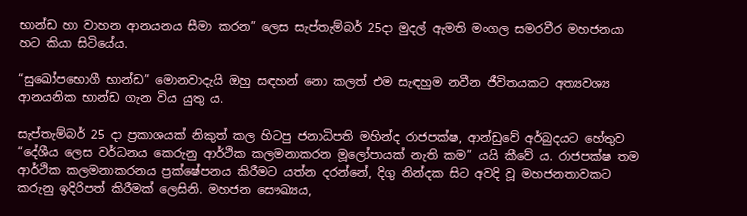භාන්ඩ හා වාහන ආනයනය සීමා කරන” ලෙස සැප්තැම්බර් 25දා මුදල් ඇමති මංගල සමරවීර මහජනයා හට කියා සිටියේය.

“සුඛෝපභොගී භාන්ඩ” මොනවාදැයි ඔහු සඳහන් නො කලත් එම සැඳහුම නවීන ජීවිතයකට අත්‍යවශ්‍ය ආනයනික භාන්ඩ ගැන විය යුතු ය.

සැප්තැම්බර් 25 දා ප්‍රකාශයක් නිකුත් කල හිටපු ජනාධිපති මහින්ද රාජපක්ෂ, ආන්ඩුවේ අර්බුදයට හේතුව “දේශීය ලෙස වර්ධනය කෙරුනු ආර්ථික කලමනාකරන මූලෝපායක් නැති කම” යයි කීවේ ය. රාජපක්ෂ තම ආර්ථික කලමනාකරනය ප්‍රක්ෂේපනය කිරීමට යත්න දරන්නේ, දිගු නින්දක සිට අවදි වූ මහජනතාවකට කරුනු ඉදිරිපත් කිරීමක් ලෙසිනි. මහජන සෞඛ්‍යය,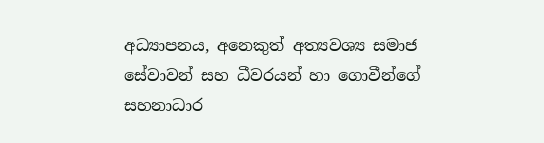අධ්‍යාපනය, අනෙකුත් අත්‍යවශ්‍ය සමාජ සේවාවන් සහ ධීවරයන් හා ගොවීන්ගේ සහනාධාර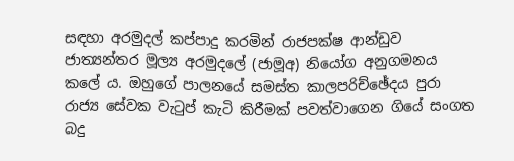සඳහා අරමුදල් කප්පාදු කරමින් රාජපක්ෂ ආන්ඩුව ජාත්‍යන්තර මූල්‍ය අරමුදලේ (ජාමූඅ) නියෝග අනුගමනය කලේ ය. ඔහුගේ පාලනයේ සමස්ත කාලපරිච්ඡේදය පුරා රාජ්‍ය සේවක වැටුප් කැටි කිරීමක් පවත්වාගෙන ගියේ සංගත බදු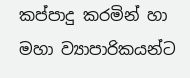කප්පාදු කරමින් හා මහා ව්‍යාපාරිකයන්ට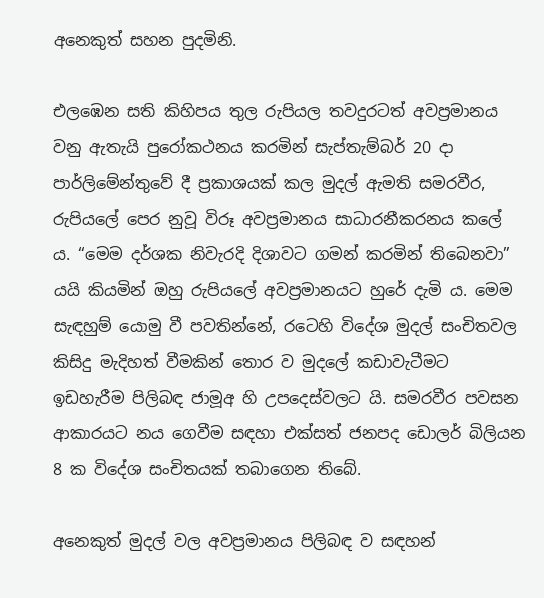අනෙකුත් සහන පුදමිනි.

එලඹෙන සති කිහිපය තුල රුපියල තවදුරටත් අවප්‍රමානය වනු ඇතැයි පුරෝකථනය කරමින් සැප්තැම්බර් 20 දා පාර්ලිමේන්තුවේ දී ප්‍රකාශයක් කල මුදල් ඇමති සමරවීර, රුපියලේ පෙර නුවූ විරූ අවප්‍රමානය සාධාරනීකරනය කලේ ය. “මෙම දර්ශක නිවැරදි දිශාවට ගමන් කරමින් තිබෙනවා” යයි කියමින් ඔහු රුපියලේ අවප්‍රමානයට හුරේ දැමි ය. මෙම සැඳහුම් යොමු වී පවතින්නේ, රටෙහි විදේශ මුදල් සංචිතවල කිසිදු මැදිහත් වීමකින් තොර ව මුදලේ කඩාවැටීමට ඉඩහැරීම පිලිබඳ ජාමූඅ හි උපදෙස්වලට යි. සමරවීර පවසන ආකාරයට නය ගෙවීම සඳහා එක්සත් ජනපද ඩොලර් බිලියන 8 ක විදේශ සංචිතයක් තබාගෙන තිබේ.

අනෙකුත් මුදල් වල අවප්‍රමානය පිලිබඳ ව සඳහන්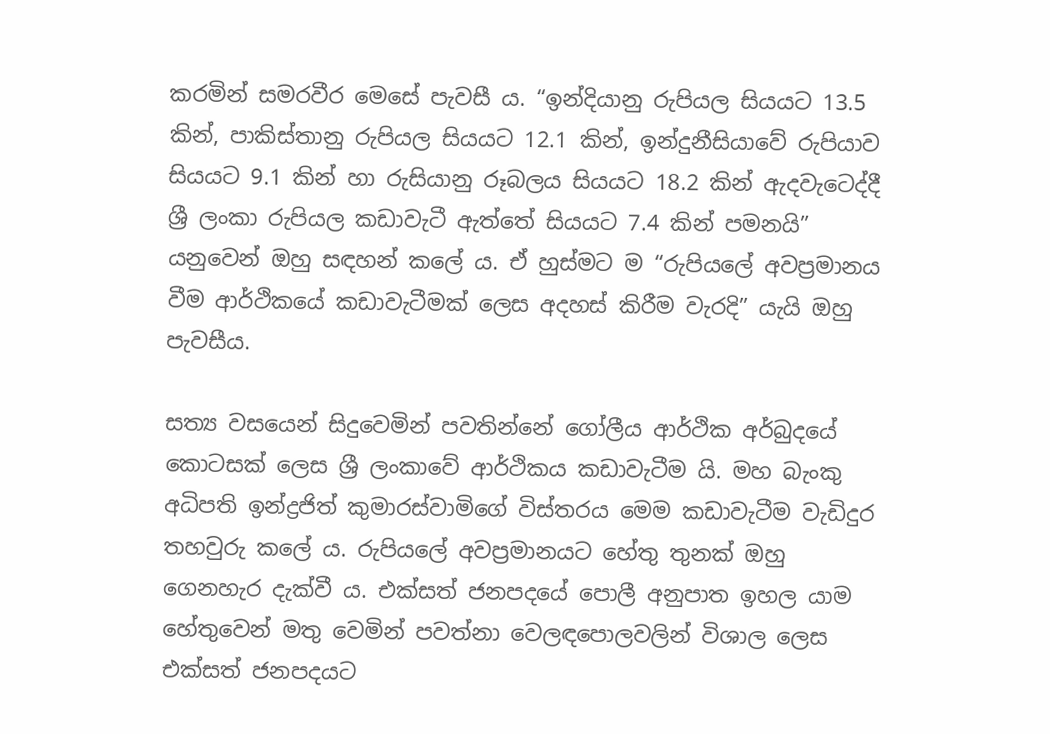කරමින් සමරවීර මෙසේ පැවසී ය. “ඉන්දියානු රුපියල සියයට 13.5 කින්, පාකිස්තානු රුපියල සියයට 12.1 කින්, ඉන්දුනීසියාවේ රුපියාව සියයට 9.1 කින් හා රුසියානු රූබලය සියයට 18.2 කින් ඇදවැටෙද්දී ශ්‍රී ලංකා රුපියල කඩාවැටී ඇත්තේ සියයට 7.4 කින් පමනයි” යනුවෙන් ඔහු සඳහන් කලේ ය. ඒ හුස්මට ම “රුපියලේ අවප්‍රමානය වීම ආර්ථිකයේ කඩාවැටීමක් ලෙස අදහස් කිරීම වැරදි” යැයි ඔහු පැවසීය.

සත්‍ය වසයෙන් සිදුවෙමින් පවතින්නේ ගෝලීය ආර්ථික අර්බුදයේ කොටසක් ලෙස ශ්‍රී ලංකාවේ ආර්ථිකය කඩාවැටීම යි. මහ බැංකු අධිපති ඉන්ද්‍රජිත් කුමාරස්වාමිගේ විස්තරය මෙම කඩාවැටීම වැඩිදුර තහවුරු කලේ ය. රුපියලේ අවප්‍රමානයට හේතු තුනක් ඔහු ගෙනහැර දැක්වී ය. එක්සත් ජනපදයේ පොලී අනුපාත ඉහල යාම හේතුවෙන් මතු වෙමින් පවත්නා වෙලඳපොලවලින් විශාල ලෙස එක්සත් ජනපදයට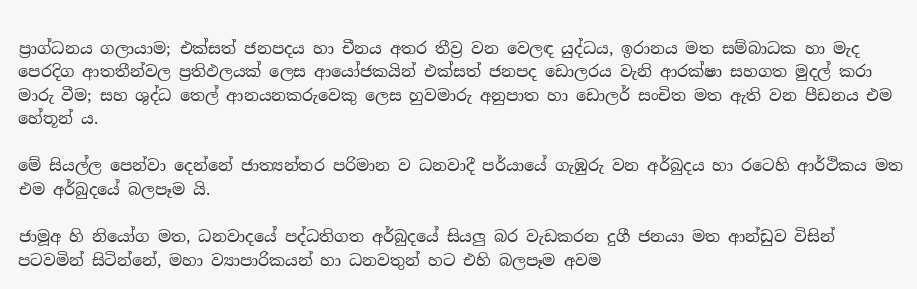ප්‍රාග්ධනය ගලායාම; එක්සත් ජනපදය හා චීනය අතර තීව්‍ර වන වෙලඳ යුද්ධය, ඉරානය මත සම්බාධක හා මැද පෙරදිග ආතතීන්වල ප්‍රතිඵලයක් ලෙස ආයෝජකයින් එක්සත් ජනපද ඩොලරය වැනි ආරක්ෂා සහගත මුදල් කරා මාරු වීම; සහ ශුද්ධ තෙල් ආනයනකරුවෙකු ලෙස හුවමාරු අනුපාත හා ඩොලර් සංචිත මත ඇති වන පීඩනය එම හේතූන් ය.

මේ සියල්ල පෙන්වා දෙන්නේ ජාත්‍යන්තර පරිමාන ව ධනවාදී පර්යායේ ගැඹුරු වන අර්බුදය හා රටෙහි ආර්ථිකය මත එම අර්බුදයේ බලපෑම යි.

ජාමූඅ හි නියෝග මත, ධනවාදයේ පද්ධතිගත අර්බුදයේ සියලු බර වැඩකරන දුගී ජනයා මත ආන්ඩුව විසින් පටවමින් සිටින්නේ, මහා ව්‍යාපාරිකයන් හා ධනවතුන් හට එහි බලපෑම අවම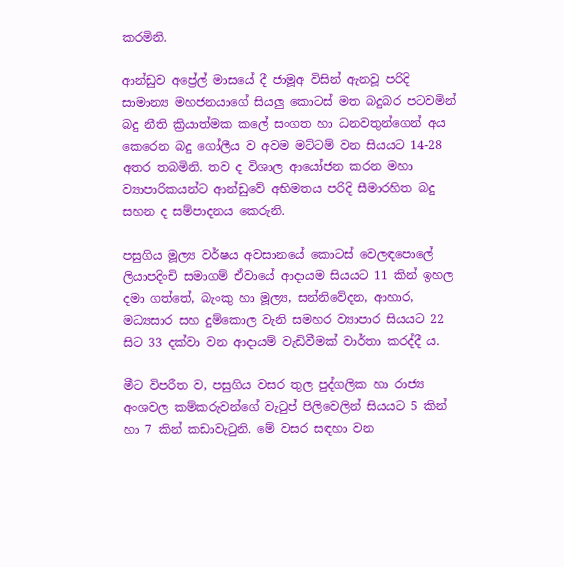කරමිනි.

ආන්ඩුව අප්‍රේල් මාසයේ දී ජාමූඅ විසින් ඇනවූ පරිදි සාමාන්‍ය මහජනයාගේ සියලු කොටස් මත බදුබර පටවමින් බදු නීති ක්‍රියාත්මක කලේ සංගත හා ධනවතුන්ගෙන් අය කෙරෙන බදු ගෝලීය ව අවම මට්ටම් වන සියයට 14-28 අතර තබමිනි. තව ද විශාල ආයෝජන කරන මහා ව්‍යාපාරිකයන්ට ආන්ඩුවේ අභිමතය පරිදි සීමාරහිත බදු සහන ද සම්පාදනය කෙරුනි.

පසුගිය මූල්‍ය වර්ෂය අවසානයේ කොටස් වෙලඳපොලේ ලියාපදිංචි සමාගම් ඒවායේ ආදායම සියයට 11 කින් ඉහල දමා ගත්තේ, බැංකු හා මූල්‍ය, සන්නිවේදන, ආහාර, මධ්‍යසාර සහ දුම්කොල වැනි සමහර ව්‍යාපාර සියයට 22 සිට 33 දක්වා වන ආදායම් වැඩිවීමක් වාර්තා කරද්දී ය.

මීට විපරීත ව, පසුගිය වසර තුල පුද්ගලික හා රාජ්‍ය අංශවල කම්කරුවන්ගේ වැටුප් පිලිවෙලින් සියයට 5 කින් හා 7 කින් කඩාවැටුනි. මේ වසර සඳහා වන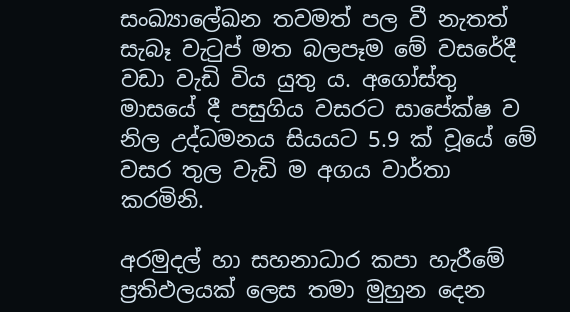සංඛ්‍යාලේඛන තවමත් පල වී නැතත් සැබෑ වැටුප් මත බලපෑම මේ වසරේදී වඩා වැඩි විය යුතු ය. අගෝස්තු මාසයේ දී පසුගිය වසරට සාපේක්ෂ ව නිල උද්ධමනය සියයට 5.9 ක් වූයේ මේ වසර තුල වැඩි ම අගය වාර්තා කරමිනි.

අරමුදල් හා සහනාධාර කපා හැරීමේ ප්‍රතිඵලයක් ලෙස තමා මුහුන දෙන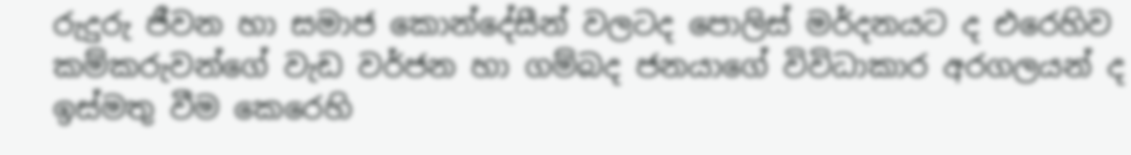රුදුරු ජීවන හා සමාජ කොන්දේසීන් වලටද පොලිස් මර්දනයට ද එරෙහිව කම්කරුවන්ගේ වැඩ වර්ජන හා ගම්බද ජනයාගේ විවිධාකාර අරගලයන් ද ඉස්මතු වීම කෙරෙහි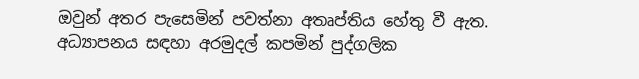ඔවුන් අතර පැසෙමින් පවත්නා අතෘප්තිය හේතු වී ඇත. අධ්‍යාපනය සඳහා අරමුදල් කපමින් පුද්ගලික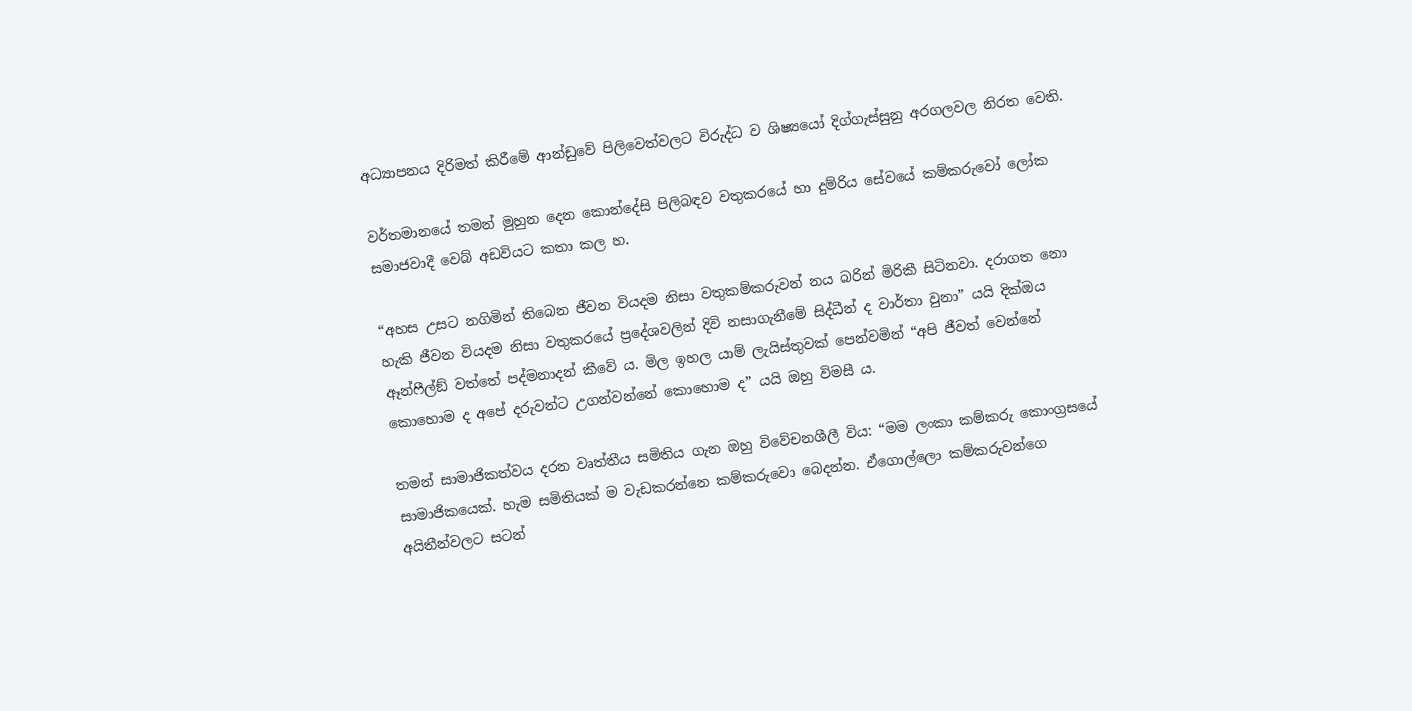අධ්‍යාපනය දිරිමත් කිරීමේ ආන්ඩුවේ පිලිවෙත්වලට විරුද්ධ ව ශිෂ්‍යයෝ දිග්ගැස්සුනු අරගලවල නිරත වෙති.

වර්තමානයේ තමන් මුහුන දෙන කොන්දේසි පිලිබඳව වතුකරයේ හා දුම්රිය සේවයේ කම්කරුවෝ ලෝක සමාජවාදී වෙබ් අඩවියට කතා කල හ.

“අහස උසට නගිමින් තිබෙන ජීවන වියදම නිසා වතුකම්කරුවන් නය බරින් මිරිකී සිටිනවා. දරාගත නො හැකි ජීවන වියදම නිසා වතුකරයේ ප්‍රදේශවලින් දිවි නසාගැනීමේ සිද්ධීන් ද වාර්තා වුනා” යයි දික්ඔය ඈන්ෆීල්ඞ් වත්තේ පද්මනාදන් කීවේ ය. මිල ඉහල යාම් ලැයිස්තුවක් පෙන්වමින් “අපි ජීවත් වෙන්නේ කොහොම ද අපේ දරුවන්ට උගන්වන්නේ කොහොම ද” යයි ඔහු විමසී ය.

තමන් සාමාජිකත්වය දරන වෘත්තීය සමිතිය ගැන ඔහු විවේචනශීලී විය: “මම ලංකා කම්කරු කොංග්‍රසයේ සාමාජිකයෙක්. හැම සමිතියක් ම වැඩකරන්නෙ කම්කරුවො බෙදන්න. ඒගොල්ලො කම්කරුවන්ගෙ අයිතීන්වලට සටන්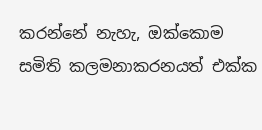කරන්නේ නැහැ, ඔක්කොම සමිති කලමනාකරනයත් එක්ක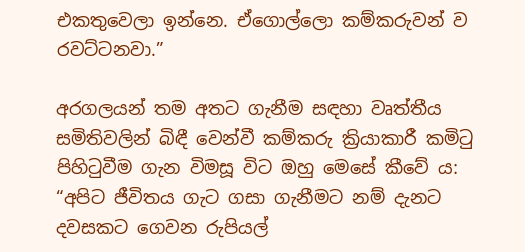එකතුවෙලා ඉන්නෙ. ඒගොල්ලො කම්කරුවන් ව රවට්ටනවා.”

අරගලයන් තම අතට ගැනීම සඳහා වෘත්තීය සමිතිවලින් බිඳී වෙන්වී කම්කරු ක්‍රියාකාරී කමිටු පිහිටුවීම ගැන විමසූ විට ඔහු මෙසේ කීවේ ය: “අපිට ජීවිතය ගැට ගසා ගැනීමට නම් දැනට දවසකට ගෙවන රුපියල්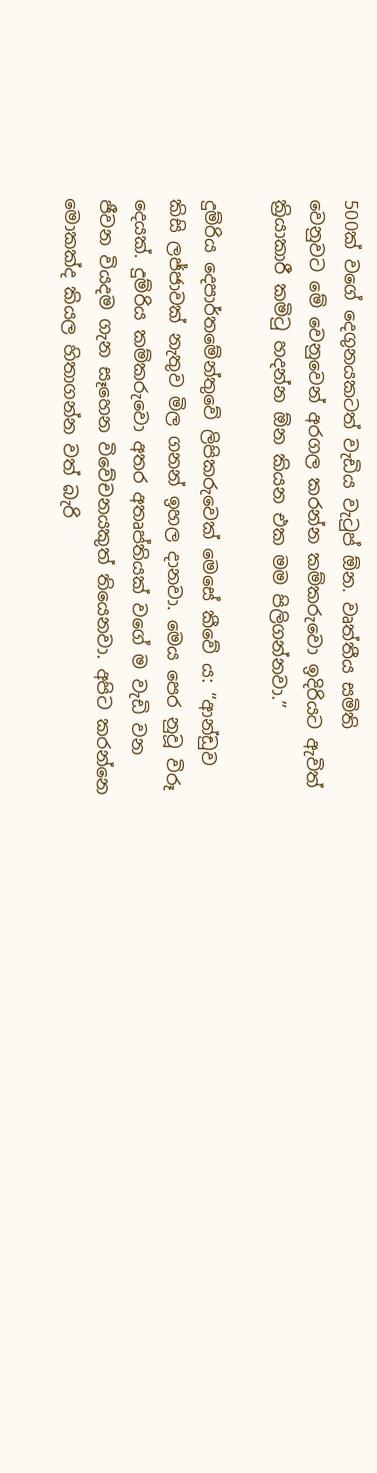500ක් වගේ දෙගුනයකටත් වැඩිය වැටුප් ඕන. වෘත්තීය සමිති වෙනුවට මේ වෙනුවෙන් අරගල කරන්න කම්කරුවො ඉදිරියට ඇවිත් ක්‍රියාකාරී කමිටු හදන්න ඕන කියන එක මම පිලිගන්නවා.”

දුම්රිය දෙපාර්තමේන්තුවේ ලිපිකරුවෙක් මෙසේ කීවේ ය: “ආන්ඩුව කිසි ලජ්ජාවක් නැතුව මිල ගනන් ඉහල දානවා. මෙය පෙර නුවූ විරූ දෙයක්. දුම්රිය කම්කරුවො අතර අතෘප්තියක් වගේ ම වැඩි වන ජීවන වියදම ගැන සෑහෙන විවේචනයකුත් තියෙනවා. අපිට කරන්නෙ මොකක්ද කියල හිතාගන්න වත් බැරි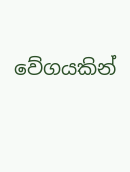වේගයකින්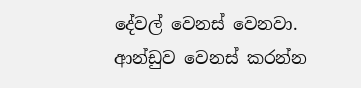දේවල් වෙනස් වෙනවා. ආන්ඩුව වෙනස් කරන්න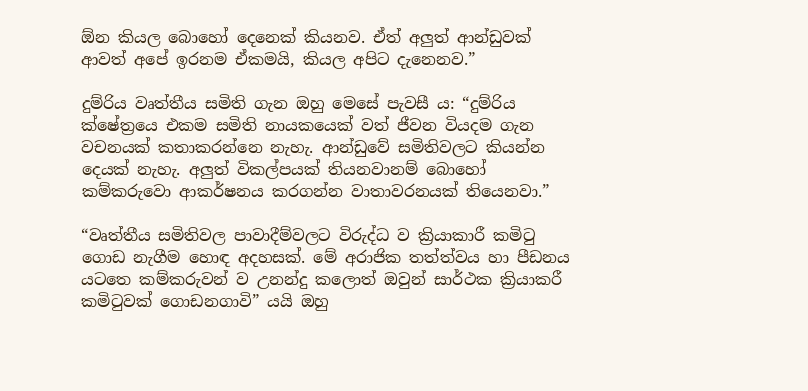ඕන කියල බොහෝ දෙනෙක් කියනව. ඒත් අලුත් ආන්ඩුවක් ආවත් අපේ ඉරනම ඒකමයි, කියල අපිට දැනෙනව.”

දුම්රිය වෘත්තීය සමිති ගැන ඔහු මෙසේ පැවසී ය: “දුම්රිය ක්ෂේත්‍රයෙ එකම සමිති නායකයෙක් වත් ජීවන වියදම ගැන වචනයක් කතාකරන්නෙ නැහැ. ආන්ඩුවේ සමිතිවලට කියන්න දෙයක් නැහැ. අලුත් විකල්පයක් තියනවානම් බොහෝ කම්කරුවො ආකර්ෂනය කරගන්න වාතාවරනයක් තියෙනවා.”

“වෘත්තීය සමිතිවල පාවාදීම්වලට විරුද්ධ ව ක්‍රියාකාරී කමිටු ගොඩ නැගීම හොඳ අදහසක්. මේ අරාජික තත්ත්වය හා පීඩනය යටතෙ කම්කරුවන් ව උනන්දු කලොත් ඔවුන් සාර්ථක ක්‍රියාකරී කමිටුවක් ගොඩනගාවි” යයි ඔහු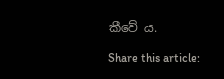කීවේ ය.

Share this article: